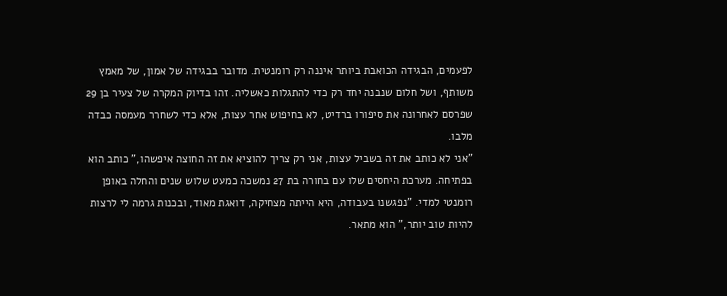לפעמים, הבגידה הכואבת ביותר איננה רק רומנטית. מדובר בבגידה של אמון, של מאמץ משותף, ושל חלום שנבנה יחד רק כדי להתגלות כאשליה. זהו בדיוק המקרה של צעיר בן 29 שפרסם לאחרונה את סיפורו ברדיט, לא בחיפוש אחר עצות, אלא כדי לשחרר מעמסה כבדה מלבו.
"אני לא כותב את זה בשביל עצות, אני רק צריך להוציא את זה החוצה איפשהו," כותב הוא בפתיחה. מערכת היחסים שלו עם בחורה בת 27 נמשכה כמעט שלוש שנים והחלה באופן רומנטי למדי. "נפגשנו בעבודה, היא הייתה מצחיקה, דואגת מאוד, ובכנות גרמה לי לרצות להיות טוב יותר," הוא מתאר.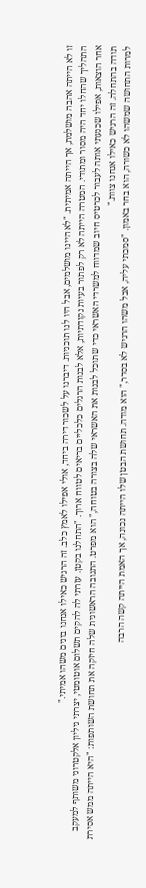זו לא הייתה אהבה מושלמת, אך הייתה אמיתית. "לא היינו מושלמים, אבל היו לנו תוכניות. דיברנו על לשכור דירה ביחד, אולי אפילו לאמץ כלב. זה הרגיש כאילו אנחנו בונים משהו אמיתי."
התהליך שהחלו יחד היה מסור ומתודי. המטרה הייתה לא רק לפתור בעיות נקודתיות, אלא לבנות הרגלים כלכליים בריאים לטווח ארוך. "התחלנו בקטן. עזרתי לה להקים תשלום אוטומטי, יצרתי גיליון אלקטרוני משותף למעקב אחר הוצאות, אפילו שכנעתי אותה לעבור לכרטיס חיוב שמדווח למשרדי האשראי כדי שתוכל לבנות את האשראי שלה בצורה בטוחה," הוא מפרט. התגובה הראשונית שלה חיזקה את תחושת השותפות: "היא הייתה ממש אסירת תודה בהתחלה. זה הרגיש כאילו אנחנו צוות."
למרות התחושה שמשהו לא כשורה, הוא בחר באמון. "סמכתי עליה, אבל משהו הרגיש לא בסדר," הוא מודה. תחושת הבטן שלו הייתה נכונה, אך האמת הייתה קשה הרבה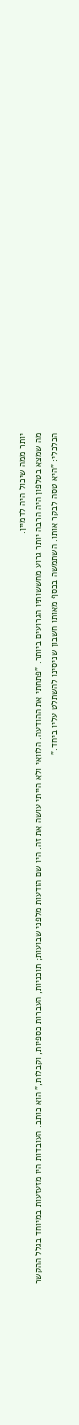יותר ממה שיכול היה לדמיין.
מה שמצא בטלפון היה הרבה יותר גרוע מחששותיו הגרועים ביותר. "פתחתי את ההודעה. הלוואי ולא הייתי עושה את זה. היו שם הודעות מלפני שבועות; תוכניות, העברות כספיות, וקבלות," הוא כותב. העובדות היו מזעזעות במיוחד בגלל ההקשר הכלכלי: "היא טסה לבקר אותו. השתמשה בכסף מאותו חשבון שניסינו להשתלט עליו ביחד."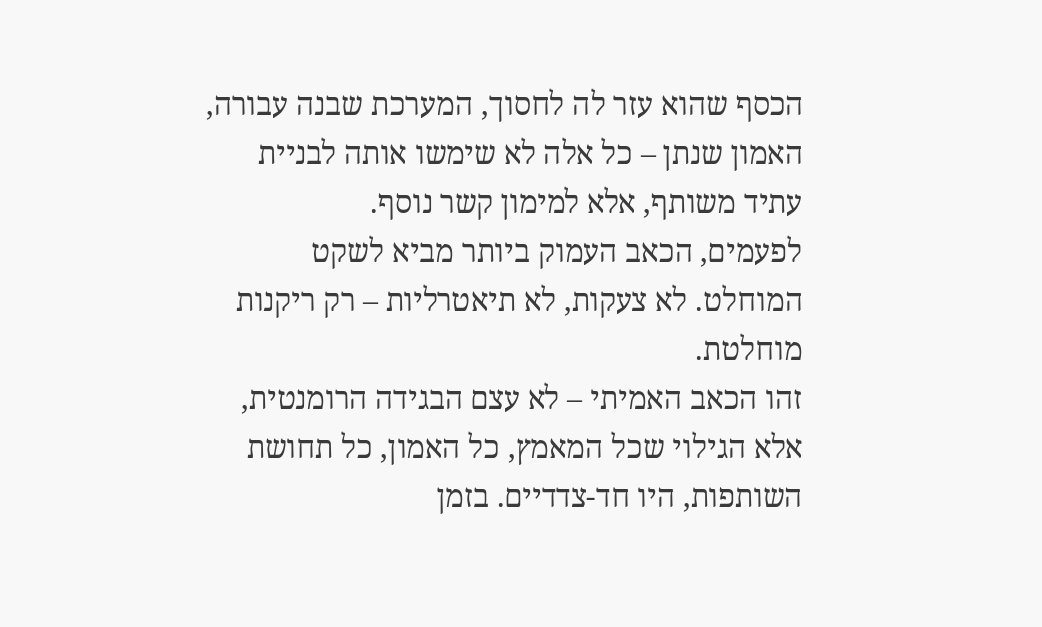הכסף שהוא עזר לה לחסוך, המערכת שבנה עבורה, האמון שנתן – כל אלה לא שימשו אותה לבניית עתיד משותף, אלא למימון קשר נוסף.
לפעמים, הכאב העמוק ביותר מביא לשקט המוחלט. לא צעקות, לא תיאטרליות – רק ריקנות מוחלטת.
זהו הכאב האמיתי – לא עצם הבגידה הרומנטית, אלא הגילוי שכל המאמץ, כל האמון, כל תחושת השותפות, היו חד-צדדיים. בזמן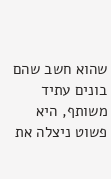שהוא חשב שהם בונים עתיד משותף, היא פשוט ניצלה את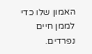האמון שלו כדי לממן חיים נפרדים.